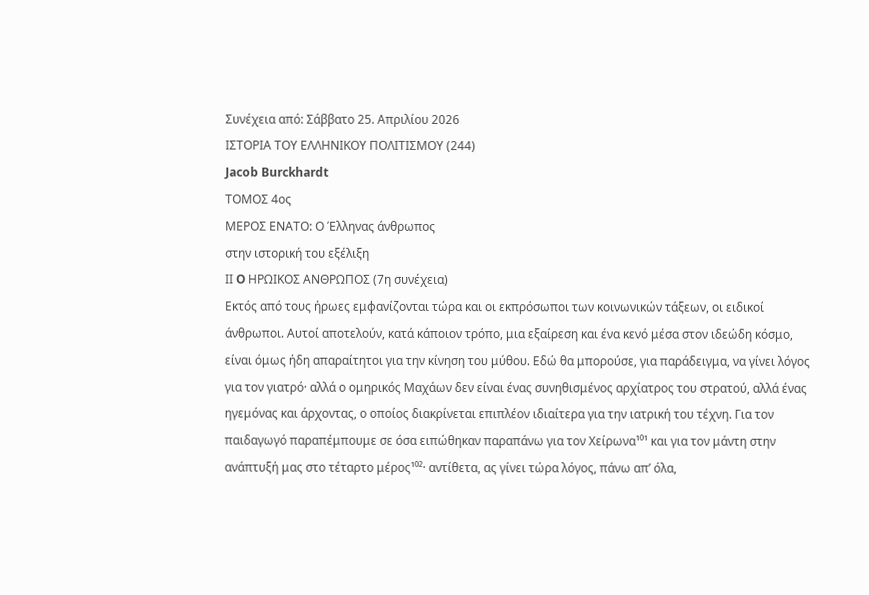Συνέχεια από: Σάββατο 25. Απριλίου 2026
ΙΣΤΟΡΙΑ ΤΟΥ ΕΛΛΗΝΙΚΟΥ ΠΟΛΙΤΙΣΜΟΥ (244)
Jacob Burckhardt
ΤΟΜΟΣ 4ος
ΜΕΡΟΣ ΕΝΑΤΟ: Ο Έλληνας άνθρωπος
στην ιστορική του εξέλιξη
IΙ O ΗΡΩΙΚΟΣ ΑΝΘΡΩΠΟΣ (7η συνέχεια)
Εκτός από τους ήρωες εμφανίζονται τώρα και οι εκπρόσωποι των κοινωνικών τάξεων, οι ειδικοί άνθρωποι. Αυτοί αποτελούν, κατά κάποιον τρόπο, μια εξαίρεση και ένα κενό μέσα στον ιδεώδη κόσμο, είναι όμως ήδη απαραίτητοι για την κίνηση του μύθου. Εδώ θα μπορούσε, για παράδειγμα, να γίνει λόγος για τον γιατρό· αλλά ο ομηρικός Μαχάων δεν είναι ένας συνηθισμένος αρχίατρος του στρατού, αλλά ένας ηγεμόνας και άρχοντας, ο οποίος διακρίνεται επιπλέον ιδιαίτερα για την ιατρική του τέχνη. Για τον παιδαγωγό παραπέμπουμε σε όσα ειπώθηκαν παραπάνω για τον Χείρωνα¹⁰¹ και για τον μάντη στην ανάπτυξή μας στο τέταρτο μέρος¹⁰²· αντίθετα, ας γίνει τώρα λόγος, πάνω απ’ όλα,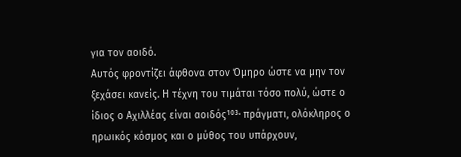για τον αοιδό.
Αυτός φροντίζει άφθονα στον Όμηρο ώστε να μην τον ξεχάσει κανείς. Η τέχνη του τιμάται τόσο πολύ, ώστε ο ίδιος ο Αχιλλέας είναι αοιδός¹⁰³· πράγματι, ολόκληρος ο ηρωικός κόσμος και ο μύθος του υπάρχουν,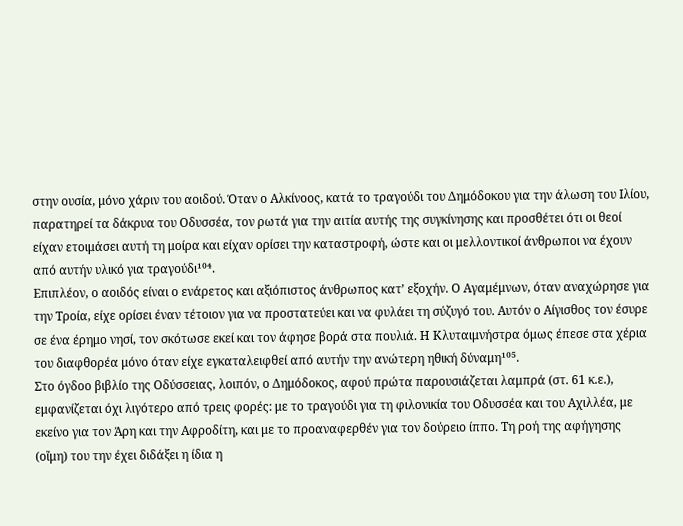στην ουσία, μόνο χάριν του αοιδού. Όταν ο Αλκίνοος, κατά το τραγούδι του Δημόδοκου για την άλωση του Ιλίου, παρατηρεί τα δάκρυα του Οδυσσέα, τον ρωτά για την αιτία αυτής της συγκίνησης και προσθέτει ότι οι θεοί είχαν ετοιμάσει αυτή τη μοίρα και είχαν ορίσει την καταστροφή, ώστε και οι μελλοντικοί άνθρωποι να έχουν από αυτήν υλικό για τραγούδι¹⁰⁴.
Επιπλέον, ο αοιδός είναι ο ενάρετος και αξιόπιστος άνθρωπος κατ’ εξοχήν. Ο Αγαμέμνων, όταν αναχώρησε για την Τροία, είχε ορίσει έναν τέτοιον για να προστατεύει και να φυλάει τη σύζυγό του. Αυτόν ο Αίγισθος τον έσυρε σε ένα έρημο νησί, τον σκότωσε εκεί και τον άφησε βορά στα πουλιά. Η Κλυταιμνήστρα όμως έπεσε στα χέρια του διαφθορέα μόνο όταν είχε εγκαταλειφθεί από αυτήν την ανώτερη ηθική δύναμη¹⁰⁵.
Στο όγδοο βιβλίο της Οδύσσειας, λοιπόν, ο Δημόδοκος, αφού πρώτα παρουσιάζεται λαμπρά (στ. 61 κ.ε.), εμφανίζεται όχι λιγότερο από τρεις φορές: με το τραγούδι για τη φιλονικία του Οδυσσέα και του Αχιλλέα, με εκείνο για τον Άρη και την Αφροδίτη, και με το προαναφερθέν για τον δούρειο ίππο. Τη ροή της αφήγησης (οἴμη) του την έχει διδάξει η ίδια η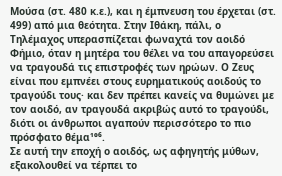Μούσα (στ. 480 κ.ε.), και η έμπνευση του έρχεται (στ. 499) από μια θεότητα. Στην Ιθάκη, πάλι, ο Τηλέμαχος υπερασπίζεται φωναχτά τον αοιδό Φήμιο, όταν η μητέρα του θέλει να του απαγορεύσει να τραγουδά τις επιστροφές των ηρώων. Ο Ζευς είναι που εμπνέει στους ευρηματικούς αοιδούς το τραγούδι τους· και δεν πρέπει κανείς να θυμώνει με τον αοιδό, αν τραγουδά ακριβώς αυτό το τραγούδι, διότι οι άνθρωποι αγαπούν περισσότερο το πιο πρόσφατο θέμα¹⁰⁶.
Σε αυτή την εποχή ο αοιδός, ως αφηγητής μύθων, εξακολουθεί να τέρπει το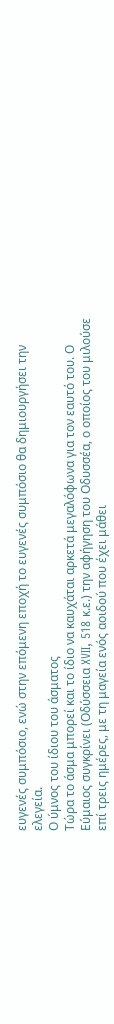ευγενές συμπόσιο, ενώ στην επόμενη εποχή το ευγενές συμπόσιο θα δημιουργήσει την ελεγεία.
Ο ύμνος του ίδιου του άσματος
Τώρα το άσμα μπορεί και το ίδιο να καυχάται αρκετά μεγαλόφωνα για τον εαυτό του. Ο Εύμαιος συγκρίνει (Οδύσσεια XVII, 518 κ.ε.) την αφήγηση του Οδυσσέα, ο οποίος του μιλούσε επί τρεις ημέρες, με τη μαγεία ενός αοιδού που έχει μάθει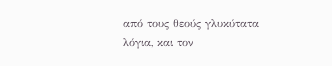από τους θεούς γλυκύτατα λόγια, και τον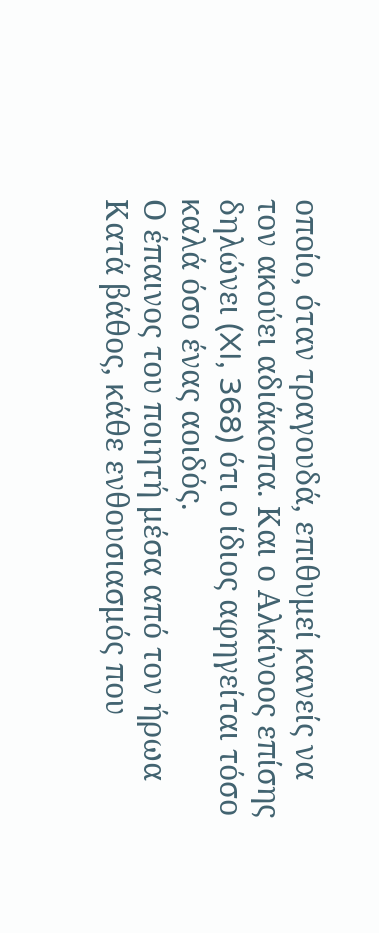οποίο, όταν τραγουδά, επιθυμεί κανείς να τον ακούει αδιάκοπα. Και ο Αλκίνοος επίσης δηλώνει (XI, 368) ότι ο ίδιος αφηγείται τόσο καλά όσο ένας αοιδός.
Ο έπαινος του ποιητή μέσα από τον ήρωα
Κατά βάθος, κάθε ενθουσιασμός που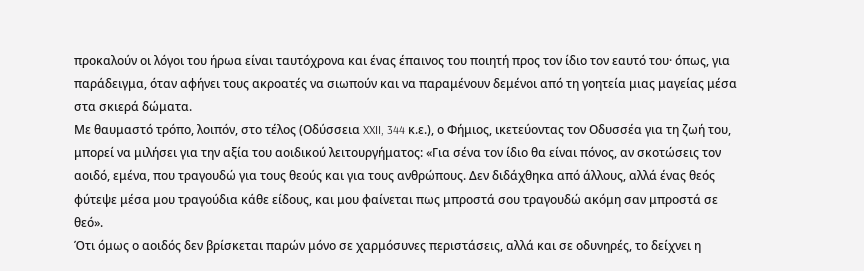προκαλούν οι λόγοι του ήρωα είναι ταυτόχρονα και ένας έπαινος του ποιητή προς τον ίδιο τον εαυτό του· όπως, για παράδειγμα, όταν αφήνει τους ακροατές να σιωπούν και να παραμένουν δεμένοι από τη γοητεία μιας μαγείας μέσα στα σκιερά δώματα.
Με θαυμαστό τρόπο, λοιπόν, στο τέλος (Οδύσσεια XXII, 344 κ.ε.), ο Φήμιος, ικετεύοντας τον Οδυσσέα για τη ζωή του, μπορεί να μιλήσει για την αξία του αοιδικού λειτουργήματος: «Για σένα τον ίδιο θα είναι πόνος, αν σκοτώσεις τον αοιδό, εμένα, που τραγουδώ για τους θεούς και για τους ανθρώπους. Δεν διδάχθηκα από άλλους, αλλά ένας θεός φύτεψε μέσα μου τραγούδια κάθε είδους, και μου φαίνεται πως μπροστά σου τραγουδώ ακόμη σαν μπροστά σε θεό».
Ότι όμως ο αοιδός δεν βρίσκεται παρών μόνο σε χαρμόσυνες περιστάσεις, αλλά και σε οδυνηρές, το δείχνει η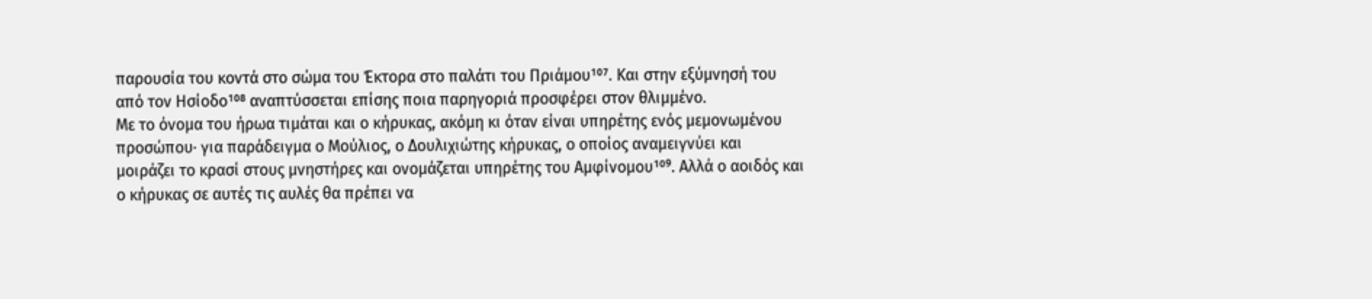παρουσία του κοντά στο σώμα του Έκτορα στο παλάτι του Πριάμου¹⁰⁷. Και στην εξύμνησή του από τον Ησίοδο¹⁰⁸ αναπτύσσεται επίσης ποια παρηγοριά προσφέρει στον θλιμμένο.
Με το όνομα του ήρωα τιμάται και ο κήρυκας, ακόμη κι όταν είναι υπηρέτης ενός μεμονωμένου προσώπου· για παράδειγμα ο Μούλιος, ο Δουλιχιώτης κήρυκας, ο οποίος αναμειγνύει και μοιράζει το κρασί στους μνηστήρες και ονομάζεται υπηρέτης του Αμφίνομου¹⁰⁹. Αλλά ο αοιδός και ο κήρυκας σε αυτές τις αυλές θα πρέπει να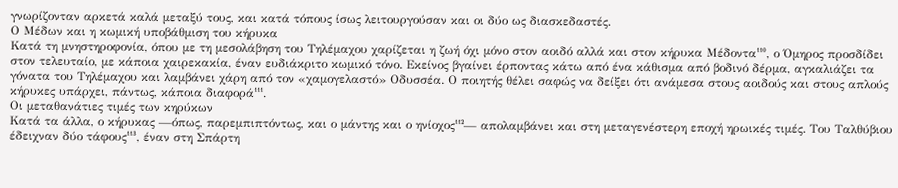γνωρίζονταν αρκετά καλά μεταξύ τους, και κατά τόπους ίσως λειτουργούσαν και οι δύο ως διασκεδαστές.
Ο Μέδων και η κωμική υποβάθμιση του κήρυκα
Κατά τη μνηστηροφονία, όπου με τη μεσολάβηση του Τηλέμαχου χαρίζεται η ζωή όχι μόνο στον αοιδό αλλά και στον κήρυκα Μέδοντα¹¹⁰, ο Όμηρος προσδίδει στον τελευταίο, με κάποια χαιρεκακία, έναν ευδιάκριτο κωμικό τόνο. Εκείνος βγαίνει έρποντας κάτω από ένα κάθισμα από βοδινό δέρμα, αγκαλιάζει τα γόνατα του Τηλέμαχου και λαμβάνει χάρη από τον «χαμογελαστό» Οδυσσέα. Ο ποιητής θέλει σαφώς να δείξει ότι ανάμεσα στους αοιδούς και στους απλούς κήρυκες υπάρχει, πάντως, κάποια διαφορά¹¹¹.
Οι μεταθανάτιες τιμές των κηρύκων
Κατά τα άλλα, ο κήρυκας —όπως, παρεμπιπτόντως, και ο μάντης και ο ηνίοχος¹¹²— απολαμβάνει και στη μεταγενέστερη εποχή ηρωικές τιμές. Του Ταλθύβιου έδειχναν δύο τάφους¹¹³, έναν στη Σπάρτη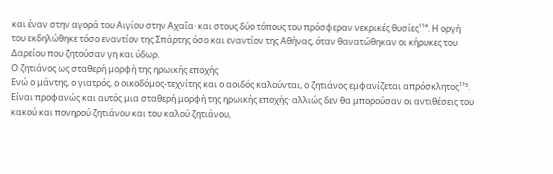και έναν στην αγορά του Αιγίου στην Αχαΐα· και στους δύο τόπους του πρόσφεραν νεκρικές θυσίες¹¹⁴. Η οργή του εκδηλώθηκε τόσο εναντίον της Σπάρτης όσο και εναντίον της Αθήνας, όταν θανατώθηκαν οι κήρυκες του Δαρείου που ζητούσαν γη και ύδωρ.
Ο ζητιάνος ως σταθερή μορφή της ηρωικής εποχής
Ενώ ο μάντης, ο γιατρός, ο οικοδόμος-τεχνίτης και ο αοιδός καλούνται, ο ζητιάνος εμφανίζεται απρόσκλητος¹¹⁵. Είναι προφανώς και αυτός μια σταθερή μορφή της ηρωικής εποχής· αλλιώς δεν θα μπορούσαν οι αντιθέσεις του κακού και πονηρού ζητιάνου και του καλού ζητιάνου,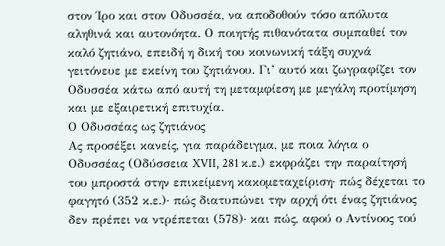στον Ίρο και στον Οδυσσέα, να αποδοθούν τόσο απόλυτα αληθινά και αυτονόητα. Ο ποιητής πιθανότατα συμπαθεί τον καλό ζητιάνο, επειδή η δική του κοινωνική τάξη συχνά γειτόνευε με εκείνη του ζητιάνου. Γι’ αυτό και ζωγραφίζει τον Οδυσσέα κάτω από αυτή τη μεταμφίεση με μεγάλη προτίμηση και με εξαιρετική επιτυχία.
Ο Οδυσσέας ως ζητιάνος
Ας προσέξει κανείς, για παράδειγμα, με ποια λόγια ο Οδυσσέας (Οδύσσεια XVII, 281 κ.ε.) εκφράζει την παραίτησή του μπροστά στην επικείμενη κακομεταχείριση· πώς δέχεται το φαγητό (352 κ.ε.)· πώς διατυπώνει την αρχή ότι ένας ζητιάνος δεν πρέπει να ντρέπεται (578)· και πώς, αφού ο Αντίνοος τού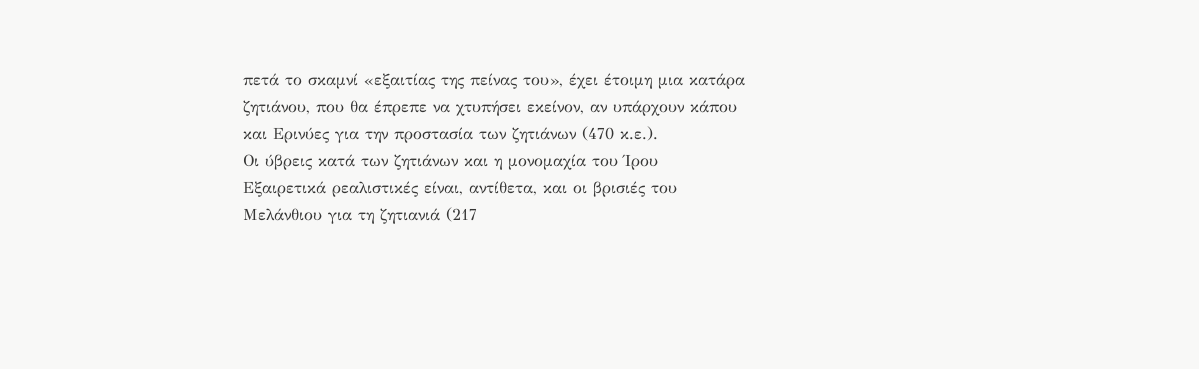πετά το σκαμνί «εξαιτίας της πείνας του», έχει έτοιμη μια κατάρα ζητιάνου, που θα έπρεπε να χτυπήσει εκείνον, αν υπάρχουν κάπου και Ερινύες για την προστασία των ζητιάνων (470 κ.ε.).
Οι ύβρεις κατά των ζητιάνων και η μονομαχία του Ίρου
Εξαιρετικά ρεαλιστικές είναι, αντίθετα, και οι βρισιές του Μελάνθιου για τη ζητιανιά (217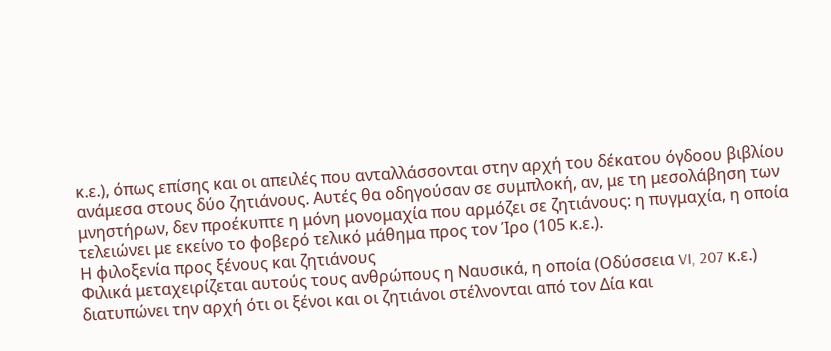κ.ε.), όπως επίσης και οι απειλές που ανταλλάσσονται στην αρχή του δέκατου όγδοου βιβλίου ανάμεσα στους δύο ζητιάνους. Αυτές θα οδηγούσαν σε συμπλοκή, αν, με τη μεσολάβηση των μνηστήρων, δεν προέκυπτε η μόνη μονομαχία που αρμόζει σε ζητιάνους: η πυγμαχία, η οποία τελειώνει με εκείνο το φοβερό τελικό μάθημα προς τον Ίρο (105 κ.ε.).
Η φιλοξενία προς ξένους και ζητιάνους
Φιλικά μεταχειρίζεται αυτούς τους ανθρώπους η Ναυσικά, η οποία (Οδύσσεια VI, 207 κ.ε.) διατυπώνει την αρχή ότι οι ξένοι και οι ζητιάνοι στέλνονται από τον Δία και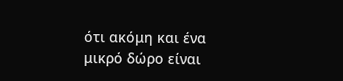ότι ακόμη και ένα μικρό δώρο είναι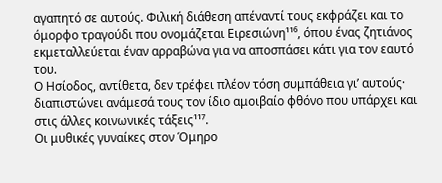αγαπητό σε αυτούς. Φιλική διάθεση απέναντί τους εκφράζει και το όμορφο τραγούδι που ονομάζεται Ειρεσιώνη¹¹⁶, όπου ένας ζητιάνος εκμεταλλεύεται έναν αρραβώνα για να αποσπάσει κάτι για τον εαυτό του.
Ο Ησίοδος, αντίθετα, δεν τρέφει πλέον τόση συμπάθεια γι’ αυτούς· διαπιστώνει ανάμεσά τους τον ίδιο αμοιβαίο φθόνο που υπάρχει και στις άλλες κοινωνικές τάξεις¹¹⁷.
Οι μυθικές γυναίκες στον Όμηρο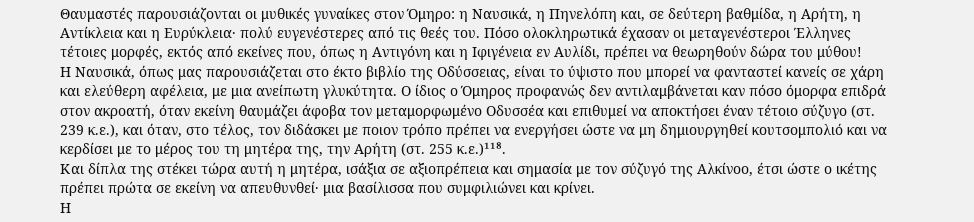Θαυμαστές παρουσιάζονται οι μυθικές γυναίκες στον Όμηρο: η Ναυσικά, η Πηνελόπη και, σε δεύτερη βαθμίδα, η Αρήτη, η Αντίκλεια και η Ευρύκλεια· πολύ ευγενέστερες από τις θεές του. Πόσο ολοκληρωτικά έχασαν οι μεταγενέστεροι Έλληνες τέτοιες μορφές, εκτός από εκείνες που, όπως η Αντιγόνη και η Ιφιγένεια εν Αυλίδι, πρέπει να θεωρηθούν δώρα του μύθου!
Η Ναυσικά, όπως μας παρουσιάζεται στο έκτο βιβλίο της Οδύσσειας, είναι το ύψιστο που μπορεί να φανταστεί κανείς σε χάρη και ελεύθερη αφέλεια, με μια ανείπωτη γλυκύτητα. Ο ίδιος ο Όμηρος προφανώς δεν αντιλαμβάνεται καν πόσο όμορφα επιδρά στον ακροατή, όταν εκείνη θαυμάζει άφοβα τον μεταμορφωμένο Οδυσσέα και επιθυμεί να αποκτήσει έναν τέτοιο σύζυγο (στ. 239 κ.ε.), και όταν, στο τέλος, τον διδάσκει με ποιον τρόπο πρέπει να ενεργήσει ώστε να μη δημιουργηθεί κουτσομπολιό και να κερδίσει με το μέρος του τη μητέρα της, την Αρήτη (στ. 255 κ.ε.)¹¹⁸.
Και δίπλα της στέκει τώρα αυτή η μητέρα, ισάξια σε αξιοπρέπεια και σημασία με τον σύζυγό της Αλκίνοο, έτσι ώστε ο ικέτης πρέπει πρώτα σε εκείνη να απευθυνθεί· μια βασίλισσα που συμφιλιώνει και κρίνει.
Η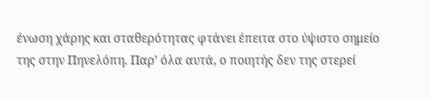ένωση χάρης και σταθερότητας φτάνει έπειτα στο ύψιστο σημείο της στην Πηνελόπη. Παρ’ όλα αυτά, ο ποιητής δεν της στερεί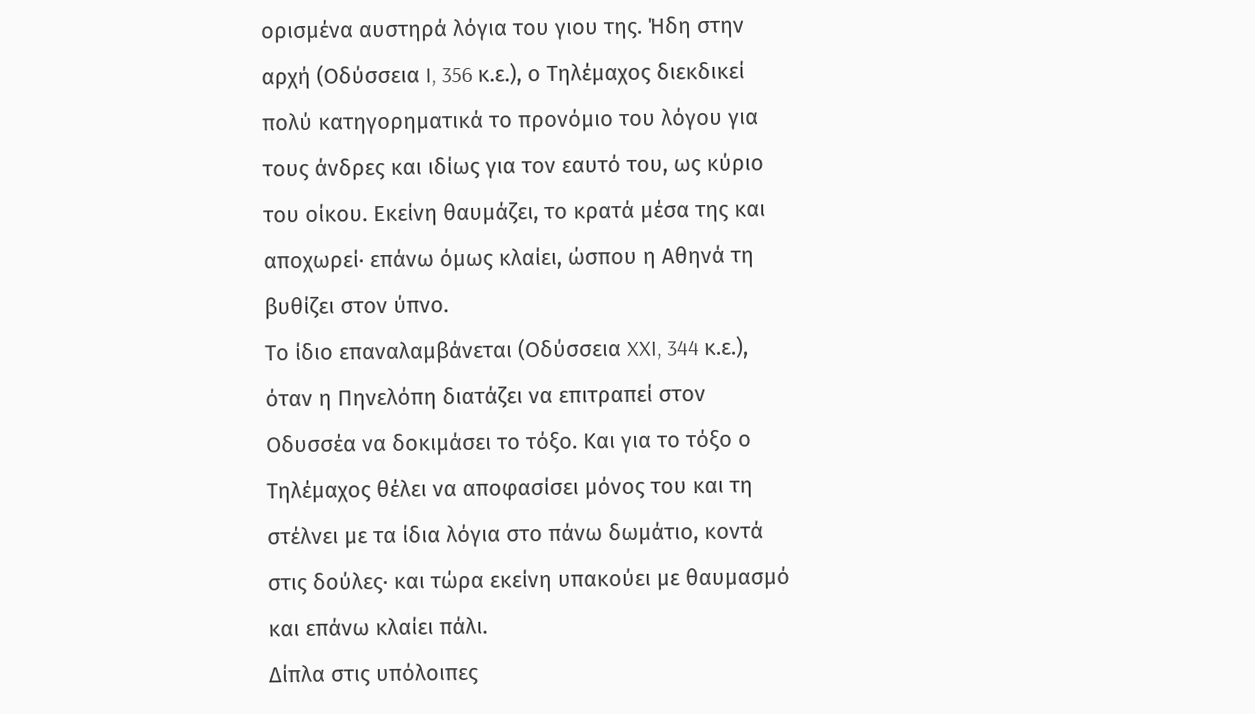ορισμένα αυστηρά λόγια του γιου της. Ήδη στην αρχή (Οδύσσεια I, 356 κ.ε.), ο Τηλέμαχος διεκδικεί πολύ κατηγορηματικά το προνόμιο του λόγου για τους άνδρες και ιδίως για τον εαυτό του, ως κύριο του οίκου. Εκείνη θαυμάζει, το κρατά μέσα της και αποχωρεί· επάνω όμως κλαίει, ώσπου η Αθηνά τη βυθίζει στον ύπνο.
Το ίδιο επαναλαμβάνεται (Οδύσσεια XXI, 344 κ.ε.), όταν η Πηνελόπη διατάζει να επιτραπεί στον Οδυσσέα να δοκιμάσει το τόξο. Και για το τόξο ο Τηλέμαχος θέλει να αποφασίσει μόνος του και τη στέλνει με τα ίδια λόγια στο πάνω δωμάτιο, κοντά στις δούλες· και τώρα εκείνη υπακούει με θαυμασμό και επάνω κλαίει πάλι.
Δίπλα στις υπόλοιπες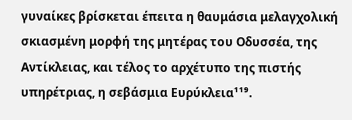γυναίκες βρίσκεται έπειτα η θαυμάσια μελαγχολική σκιασμένη μορφή της μητέρας του Οδυσσέα, της Αντίκλειας, και τέλος το αρχέτυπο της πιστής υπηρέτριας, η σεβάσμια Ευρύκλεια¹¹⁹.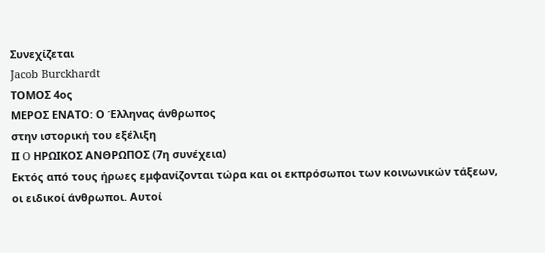Συνεχίζεται
Jacob Burckhardt
ΤΟΜΟΣ 4ος
ΜΕΡΟΣ ΕΝΑΤΟ: Ο Έλληνας άνθρωπος
στην ιστορική του εξέλιξη
IΙ O ΗΡΩΙΚΟΣ ΑΝΘΡΩΠΟΣ (7η συνέχεια)
Εκτός από τους ήρωες εμφανίζονται τώρα και οι εκπρόσωποι των κοινωνικών τάξεων, οι ειδικοί άνθρωποι. Αυτοί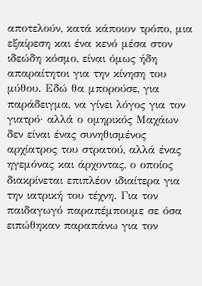αποτελούν, κατά κάποιον τρόπο, μια εξαίρεση και ένα κενό μέσα στον ιδεώδη κόσμο, είναι όμως ήδη απαραίτητοι για την κίνηση του μύθου. Εδώ θα μπορούσε, για παράδειγμα, να γίνει λόγος για τον γιατρό· αλλά ο ομηρικός Μαχάων δεν είναι ένας συνηθισμένος αρχίατρος του στρατού, αλλά ένας ηγεμόνας και άρχοντας, ο οποίος διακρίνεται επιπλέον ιδιαίτερα για την ιατρική του τέχνη. Για τον παιδαγωγό παραπέμπουμε σε όσα ειπώθηκαν παραπάνω για τον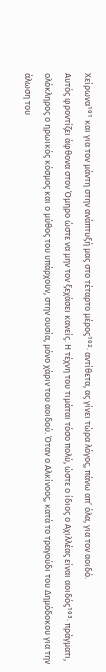Χείρωνα¹⁰¹ και για τον μάντη στην ανάπτυξή μας στο τέταρτο μέρος¹⁰²· αντίθετα, ας γίνει τώρα λόγος, πάνω απ’ όλα, για τον αοιδό.
Αυτός φροντίζει άφθονα στον Όμηρο ώστε να μην τον ξεχάσει κανείς. Η τέχνη του τιμάται τόσο πολύ, ώστε ο ίδιος ο Αχιλλέας είναι αοιδός¹⁰³· πράγματι, ολόκληρος ο ηρωικός κόσμος και ο μύθος του υπάρχουν, στην ουσία, μόνο χάριν του αοιδού. Όταν ο Αλκίνοος, κατά το τραγούδι του Δημόδοκου για την άλωση του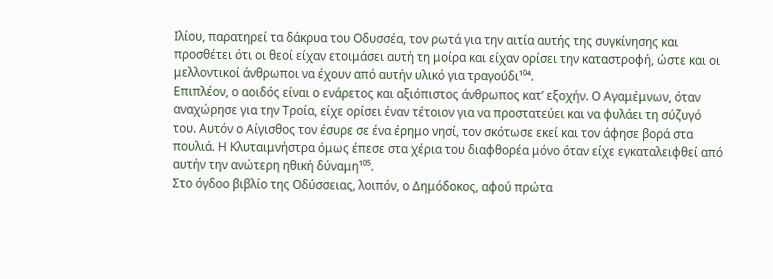Ιλίου, παρατηρεί τα δάκρυα του Οδυσσέα, τον ρωτά για την αιτία αυτής της συγκίνησης και προσθέτει ότι οι θεοί είχαν ετοιμάσει αυτή τη μοίρα και είχαν ορίσει την καταστροφή, ώστε και οι μελλοντικοί άνθρωποι να έχουν από αυτήν υλικό για τραγούδι¹⁰⁴.
Επιπλέον, ο αοιδός είναι ο ενάρετος και αξιόπιστος άνθρωπος κατ’ εξοχήν. Ο Αγαμέμνων, όταν αναχώρησε για την Τροία, είχε ορίσει έναν τέτοιον για να προστατεύει και να φυλάει τη σύζυγό του. Αυτόν ο Αίγισθος τον έσυρε σε ένα έρημο νησί, τον σκότωσε εκεί και τον άφησε βορά στα πουλιά. Η Κλυταιμνήστρα όμως έπεσε στα χέρια του διαφθορέα μόνο όταν είχε εγκαταλειφθεί από αυτήν την ανώτερη ηθική δύναμη¹⁰⁵.
Στο όγδοο βιβλίο της Οδύσσειας, λοιπόν, ο Δημόδοκος, αφού πρώτα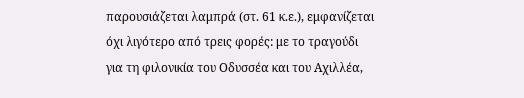παρουσιάζεται λαμπρά (στ. 61 κ.ε.), εμφανίζεται όχι λιγότερο από τρεις φορές: με το τραγούδι για τη φιλονικία του Οδυσσέα και του Αχιλλέα,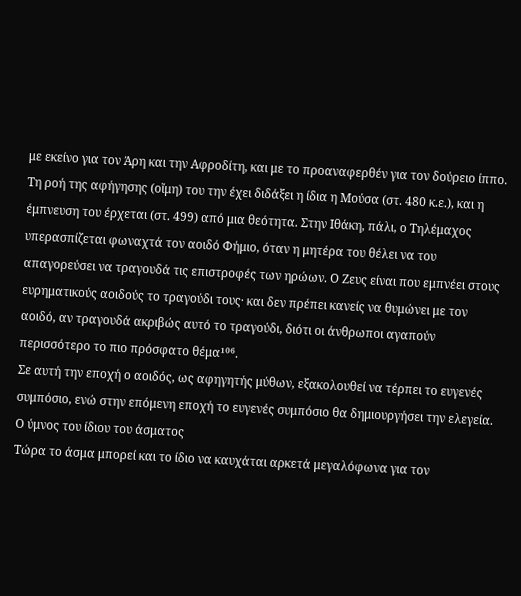με εκείνο για τον Άρη και την Αφροδίτη, και με το προαναφερθέν για τον δούρειο ίππο. Τη ροή της αφήγησης (οἴμη) του την έχει διδάξει η ίδια η Μούσα (στ. 480 κ.ε.), και η έμπνευση του έρχεται (στ. 499) από μια θεότητα. Στην Ιθάκη, πάλι, ο Τηλέμαχος υπερασπίζεται φωναχτά τον αοιδό Φήμιο, όταν η μητέρα του θέλει να του απαγορεύσει να τραγουδά τις επιστροφές των ηρώων. Ο Ζευς είναι που εμπνέει στους ευρηματικούς αοιδούς το τραγούδι τους· και δεν πρέπει κανείς να θυμώνει με τον αοιδό, αν τραγουδά ακριβώς αυτό το τραγούδι, διότι οι άνθρωποι αγαπούν περισσότερο το πιο πρόσφατο θέμα¹⁰⁶.
Σε αυτή την εποχή ο αοιδός, ως αφηγητής μύθων, εξακολουθεί να τέρπει το ευγενές συμπόσιο, ενώ στην επόμενη εποχή το ευγενές συμπόσιο θα δημιουργήσει την ελεγεία.
Ο ύμνος του ίδιου του άσματος
Τώρα το άσμα μπορεί και το ίδιο να καυχάται αρκετά μεγαλόφωνα για τον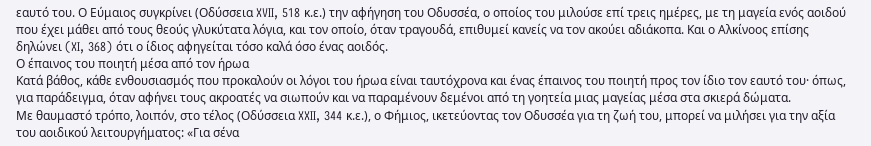εαυτό του. Ο Εύμαιος συγκρίνει (Οδύσσεια XVII, 518 κ.ε.) την αφήγηση του Οδυσσέα, ο οποίος του μιλούσε επί τρεις ημέρες, με τη μαγεία ενός αοιδού που έχει μάθει από τους θεούς γλυκύτατα λόγια, και τον οποίο, όταν τραγουδά, επιθυμεί κανείς να τον ακούει αδιάκοπα. Και ο Αλκίνοος επίσης δηλώνει (XI, 368) ότι ο ίδιος αφηγείται τόσο καλά όσο ένας αοιδός.
Ο έπαινος του ποιητή μέσα από τον ήρωα
Κατά βάθος, κάθε ενθουσιασμός που προκαλούν οι λόγοι του ήρωα είναι ταυτόχρονα και ένας έπαινος του ποιητή προς τον ίδιο τον εαυτό του· όπως, για παράδειγμα, όταν αφήνει τους ακροατές να σιωπούν και να παραμένουν δεμένοι από τη γοητεία μιας μαγείας μέσα στα σκιερά δώματα.
Με θαυμαστό τρόπο, λοιπόν, στο τέλος (Οδύσσεια XXII, 344 κ.ε.), ο Φήμιος, ικετεύοντας τον Οδυσσέα για τη ζωή του, μπορεί να μιλήσει για την αξία του αοιδικού λειτουργήματος: «Για σένα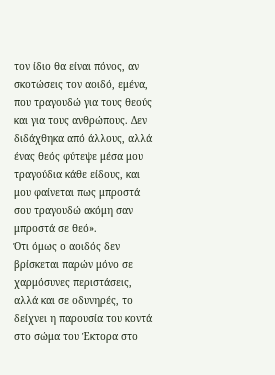τον ίδιο θα είναι πόνος, αν σκοτώσεις τον αοιδό, εμένα, που τραγουδώ για τους θεούς και για τους ανθρώπους. Δεν διδάχθηκα από άλλους, αλλά ένας θεός φύτεψε μέσα μου τραγούδια κάθε είδους, και μου φαίνεται πως μπροστά σου τραγουδώ ακόμη σαν μπροστά σε θεό».
Ότι όμως ο αοιδός δεν βρίσκεται παρών μόνο σε χαρμόσυνες περιστάσεις, αλλά και σε οδυνηρές, το δείχνει η παρουσία του κοντά στο σώμα του Έκτορα στο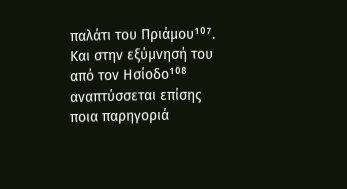παλάτι του Πριάμου¹⁰⁷. Και στην εξύμνησή του από τον Ησίοδο¹⁰⁸ αναπτύσσεται επίσης ποια παρηγοριά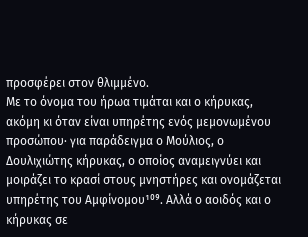προσφέρει στον θλιμμένο.
Με το όνομα του ήρωα τιμάται και ο κήρυκας, ακόμη κι όταν είναι υπηρέτης ενός μεμονωμένου προσώπου· για παράδειγμα ο Μούλιος, ο Δουλιχιώτης κήρυκας, ο οποίος αναμειγνύει και μοιράζει το κρασί στους μνηστήρες και ονομάζεται υπηρέτης του Αμφίνομου¹⁰⁹. Αλλά ο αοιδός και ο κήρυκας σε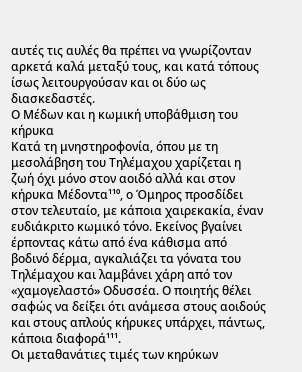αυτές τις αυλές θα πρέπει να γνωρίζονταν αρκετά καλά μεταξύ τους, και κατά τόπους ίσως λειτουργούσαν και οι δύο ως διασκεδαστές.
Ο Μέδων και η κωμική υποβάθμιση του κήρυκα
Κατά τη μνηστηροφονία, όπου με τη μεσολάβηση του Τηλέμαχου χαρίζεται η ζωή όχι μόνο στον αοιδό αλλά και στον κήρυκα Μέδοντα¹¹⁰, ο Όμηρος προσδίδει στον τελευταίο, με κάποια χαιρεκακία, έναν ευδιάκριτο κωμικό τόνο. Εκείνος βγαίνει έρποντας κάτω από ένα κάθισμα από βοδινό δέρμα, αγκαλιάζει τα γόνατα του Τηλέμαχου και λαμβάνει χάρη από τον «χαμογελαστό» Οδυσσέα. Ο ποιητής θέλει σαφώς να δείξει ότι ανάμεσα στους αοιδούς και στους απλούς κήρυκες υπάρχει, πάντως, κάποια διαφορά¹¹¹.
Οι μεταθανάτιες τιμές των κηρύκων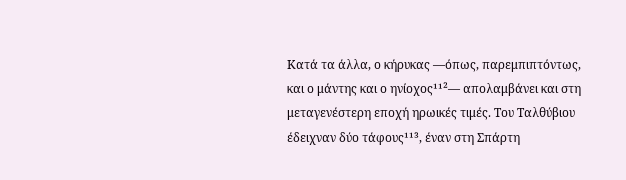Κατά τα άλλα, ο κήρυκας —όπως, παρεμπιπτόντως, και ο μάντης και ο ηνίοχος¹¹²— απολαμβάνει και στη μεταγενέστερη εποχή ηρωικές τιμές. Του Ταλθύβιου έδειχναν δύο τάφους¹¹³, έναν στη Σπάρτη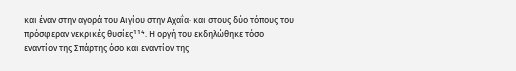και έναν στην αγορά του Αιγίου στην Αχαΐα· και στους δύο τόπους του πρόσφεραν νεκρικές θυσίες¹¹⁴. Η οργή του εκδηλώθηκε τόσο εναντίον της Σπάρτης όσο και εναντίον της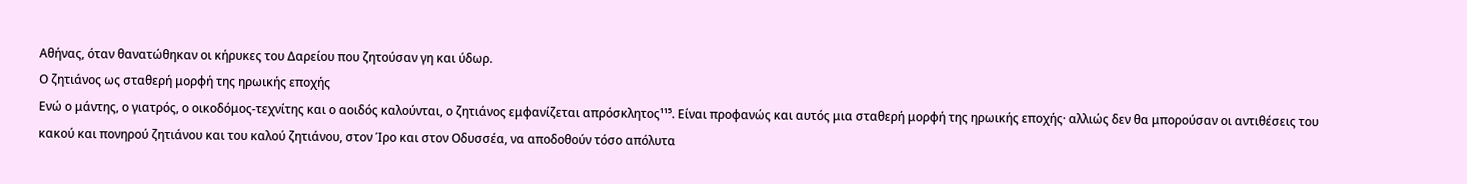Αθήνας, όταν θανατώθηκαν οι κήρυκες του Δαρείου που ζητούσαν γη και ύδωρ.
Ο ζητιάνος ως σταθερή μορφή της ηρωικής εποχής
Ενώ ο μάντης, ο γιατρός, ο οικοδόμος-τεχνίτης και ο αοιδός καλούνται, ο ζητιάνος εμφανίζεται απρόσκλητος¹¹⁵. Είναι προφανώς και αυτός μια σταθερή μορφή της ηρωικής εποχής· αλλιώς δεν θα μπορούσαν οι αντιθέσεις του κακού και πονηρού ζητιάνου και του καλού ζητιάνου, στον Ίρο και στον Οδυσσέα, να αποδοθούν τόσο απόλυτα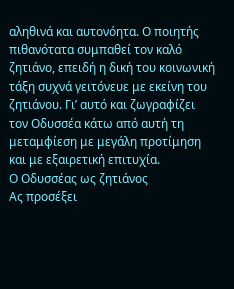αληθινά και αυτονόητα. Ο ποιητής πιθανότατα συμπαθεί τον καλό ζητιάνο, επειδή η δική του κοινωνική τάξη συχνά γειτόνευε με εκείνη του ζητιάνου. Γι’ αυτό και ζωγραφίζει τον Οδυσσέα κάτω από αυτή τη μεταμφίεση με μεγάλη προτίμηση και με εξαιρετική επιτυχία.
Ο Οδυσσέας ως ζητιάνος
Ας προσέξει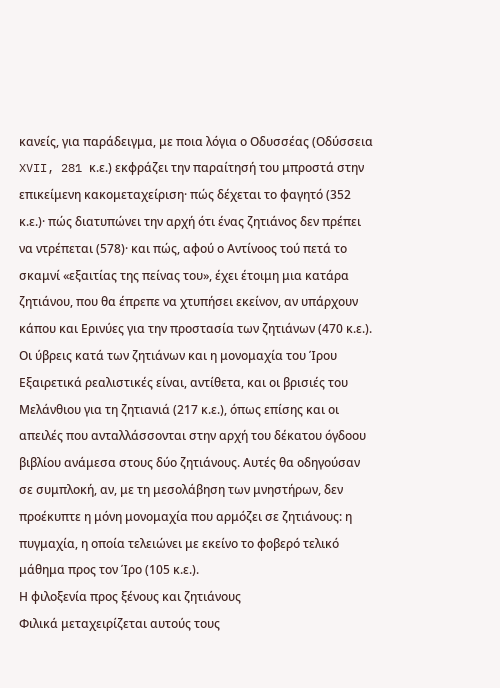κανείς, για παράδειγμα, με ποια λόγια ο Οδυσσέας (Οδύσσεια XVII, 281 κ.ε.) εκφράζει την παραίτησή του μπροστά στην επικείμενη κακομεταχείριση· πώς δέχεται το φαγητό (352 κ.ε.)· πώς διατυπώνει την αρχή ότι ένας ζητιάνος δεν πρέπει να ντρέπεται (578)· και πώς, αφού ο Αντίνοος τού πετά το σκαμνί «εξαιτίας της πείνας του», έχει έτοιμη μια κατάρα ζητιάνου, που θα έπρεπε να χτυπήσει εκείνον, αν υπάρχουν κάπου και Ερινύες για την προστασία των ζητιάνων (470 κ.ε.).
Οι ύβρεις κατά των ζητιάνων και η μονομαχία του Ίρου
Εξαιρετικά ρεαλιστικές είναι, αντίθετα, και οι βρισιές του Μελάνθιου για τη ζητιανιά (217 κ.ε.), όπως επίσης και οι απειλές που ανταλλάσσονται στην αρχή του δέκατου όγδοου βιβλίου ανάμεσα στους δύο ζητιάνους. Αυτές θα οδηγούσαν σε συμπλοκή, αν, με τη μεσολάβηση των μνηστήρων, δεν προέκυπτε η μόνη μονομαχία που αρμόζει σε ζητιάνους: η πυγμαχία, η οποία τελειώνει με εκείνο το φοβερό τελικό μάθημα προς τον Ίρο (105 κ.ε.).
Η φιλοξενία προς ξένους και ζητιάνους
Φιλικά μεταχειρίζεται αυτούς τους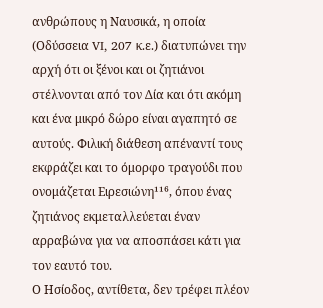ανθρώπους η Ναυσικά, η οποία (Οδύσσεια VI, 207 κ.ε.) διατυπώνει την αρχή ότι οι ξένοι και οι ζητιάνοι στέλνονται από τον Δία και ότι ακόμη και ένα μικρό δώρο είναι αγαπητό σε αυτούς. Φιλική διάθεση απέναντί τους εκφράζει και το όμορφο τραγούδι που ονομάζεται Ειρεσιώνη¹¹⁶, όπου ένας ζητιάνος εκμεταλλεύεται έναν αρραβώνα για να αποσπάσει κάτι για τον εαυτό του.
Ο Ησίοδος, αντίθετα, δεν τρέφει πλέον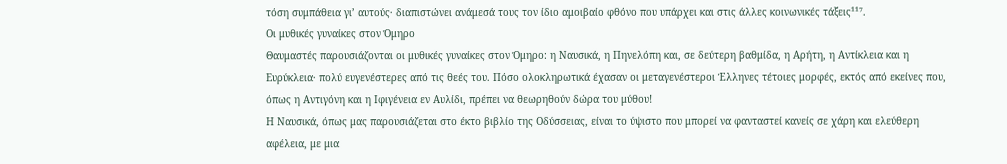τόση συμπάθεια γι’ αυτούς· διαπιστώνει ανάμεσά τους τον ίδιο αμοιβαίο φθόνο που υπάρχει και στις άλλες κοινωνικές τάξεις¹¹⁷.
Οι μυθικές γυναίκες στον Όμηρο
Θαυμαστές παρουσιάζονται οι μυθικές γυναίκες στον Όμηρο: η Ναυσικά, η Πηνελόπη και, σε δεύτερη βαθμίδα, η Αρήτη, η Αντίκλεια και η Ευρύκλεια· πολύ ευγενέστερες από τις θεές του. Πόσο ολοκληρωτικά έχασαν οι μεταγενέστεροι Έλληνες τέτοιες μορφές, εκτός από εκείνες που, όπως η Αντιγόνη και η Ιφιγένεια εν Αυλίδι, πρέπει να θεωρηθούν δώρα του μύθου!
Η Ναυσικά, όπως μας παρουσιάζεται στο έκτο βιβλίο της Οδύσσειας, είναι το ύψιστο που μπορεί να φανταστεί κανείς σε χάρη και ελεύθερη αφέλεια, με μια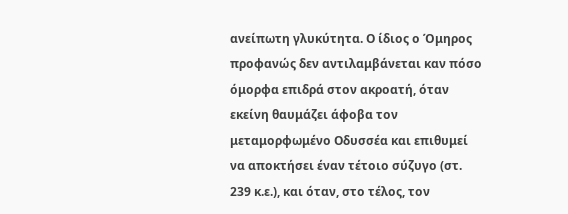ανείπωτη γλυκύτητα. Ο ίδιος ο Όμηρος προφανώς δεν αντιλαμβάνεται καν πόσο όμορφα επιδρά στον ακροατή, όταν εκείνη θαυμάζει άφοβα τον μεταμορφωμένο Οδυσσέα και επιθυμεί να αποκτήσει έναν τέτοιο σύζυγο (στ. 239 κ.ε.), και όταν, στο τέλος, τον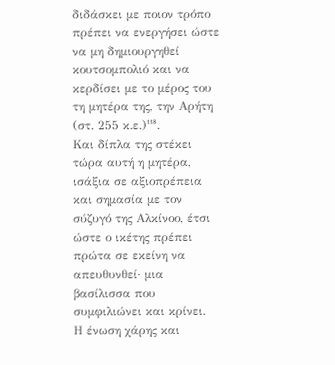διδάσκει με ποιον τρόπο πρέπει να ενεργήσει ώστε να μη δημιουργηθεί κουτσομπολιό και να κερδίσει με το μέρος του τη μητέρα της, την Αρήτη (στ. 255 κ.ε.)¹¹⁸.
Και δίπλα της στέκει τώρα αυτή η μητέρα, ισάξια σε αξιοπρέπεια και σημασία με τον σύζυγό της Αλκίνοο, έτσι ώστε ο ικέτης πρέπει πρώτα σε εκείνη να απευθυνθεί· μια βασίλισσα που συμφιλιώνει και κρίνει.
Η ένωση χάρης και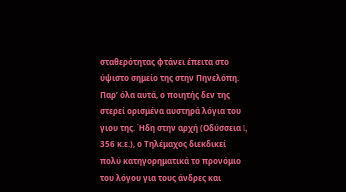σταθερότητας φτάνει έπειτα στο ύψιστο σημείο της στην Πηνελόπη. Παρ’ όλα αυτά, ο ποιητής δεν της στερεί ορισμένα αυστηρά λόγια του γιου της. Ήδη στην αρχή (Οδύσσεια I, 356 κ.ε.), ο Τηλέμαχος διεκδικεί πολύ κατηγορηματικά το προνόμιο του λόγου για τους άνδρες και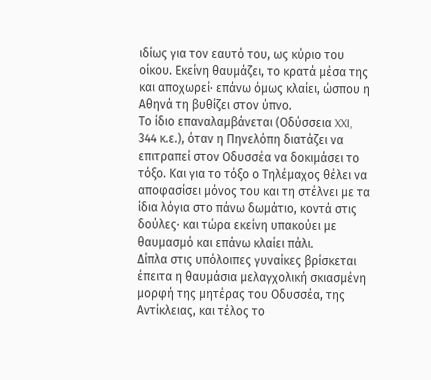ιδίως για τον εαυτό του, ως κύριο του οίκου. Εκείνη θαυμάζει, το κρατά μέσα της και αποχωρεί· επάνω όμως κλαίει, ώσπου η Αθηνά τη βυθίζει στον ύπνο.
Το ίδιο επαναλαμβάνεται (Οδύσσεια XXI, 344 κ.ε.), όταν η Πηνελόπη διατάζει να επιτραπεί στον Οδυσσέα να δοκιμάσει το τόξο. Και για το τόξο ο Τηλέμαχος θέλει να αποφασίσει μόνος του και τη στέλνει με τα ίδια λόγια στο πάνω δωμάτιο, κοντά στις δούλες· και τώρα εκείνη υπακούει με θαυμασμό και επάνω κλαίει πάλι.
Δίπλα στις υπόλοιπες γυναίκες βρίσκεται έπειτα η θαυμάσια μελαγχολική σκιασμένη μορφή της μητέρας του Οδυσσέα, της Αντίκλειας, και τέλος το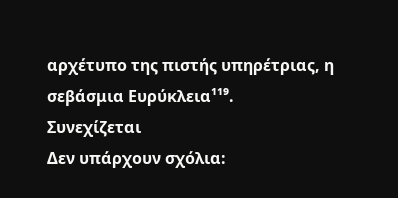αρχέτυπο της πιστής υπηρέτριας, η σεβάσμια Ευρύκλεια¹¹⁹.
Συνεχίζεται
Δεν υπάρχουν σχόλια: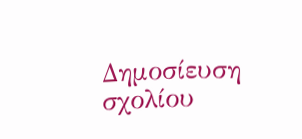Δημοσίευση σχολίου